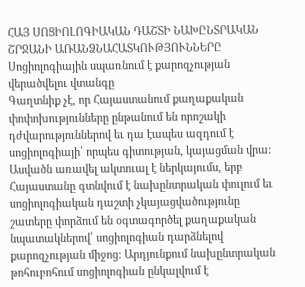ՀԱՅ ՍՈՑԻՈԼՈԳԻԱԿԱՆ ԴԱՇՏԻ ՆԱԽԸՆՏՐԱԿԱՆ ՇՐՋԱՆԻ ԱՌԱՆՁՆԱՀԱՏԿՈՒԹՅՈՒՆՆԵՐԸ
Սոցիոլոգիային սպառնում է քարոզչության վերածվելու վտանգը
Գաղտնիք չէ, որ Հայաստանում քաղաքական փոփոխությունները ընթանում են որոշակի դժվարություններով եւ դա էապես ազդում է սոցիոլոգիայի՝ որպես գիտության, կայացման վրա: Ասվածն առավել ակտուալ է ներկայումս, երբ Հայաստանը գտնվում է նախընտրական փուլում եւ սոցիոլոգիական դաշտի չկայացվածությունը շատերը փորձում են օգտագործել քաղաքական նպատակներով՝ սոցիոլոգիան դարձնելով քարոզչության միջոց: Արդյունքում նախընտրական թոհուբոհում սոցիոլոգիան ընկալվում է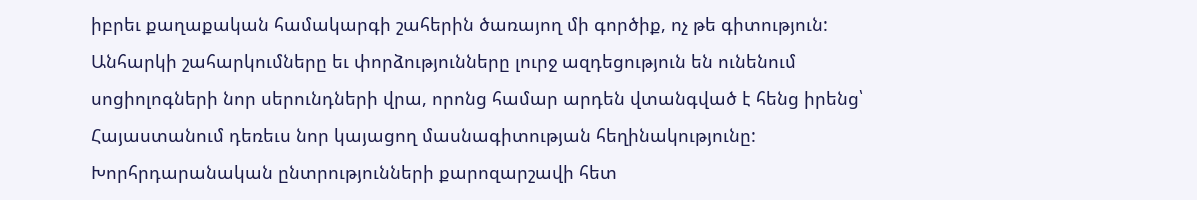իբրեւ քաղաքական համակարգի շահերին ծառայող մի գործիք, ոչ թե գիտություն: Անհարկի շահարկումները եւ փորձությունները լուրջ ազդեցություն են ունենում սոցիոլոգների նոր սերունդների վրա, որոնց համար արդեն վտանգված է հենց իրենց՝ Հայաստանում դեռեւս նոր կայացող մասնագիտության հեղինակությունը:
Խորհրդարանական ընտրությունների քարոզարշավի հետ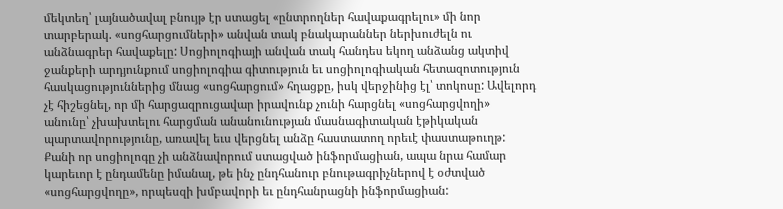մեկտեղ՝ լայնածավալ բնույթ էր ստացել «ընտրողներ հավաքագրելու» մի նոր տարբերակ. «սոցհարցումների» անվան տակ բնակարաններ ներխուժելն ու անձնագրեր հավաքելը: Սոցիոլոգիայի անվան տակ հանդես եկող անձանց ակտիվ ջանքերի արդյունքում սոցիոլոգիա գիտություն եւ սոցիոլոգիական հետազոտություն հասկացություններից մնաց «սոցհարցում» հղացքը, իսկ վերջինից էլ՝ տոկոսը: Ավելորդ չէ հիշեցնել, որ մի հարցազրուցավար իրավունք չունի հարցնել «սոցհարցվողի» անունը՝ չխախտելու հարցման անանունության մասնագիտական էթիկական պարտավորությունը, առավել եւս վերցնել անձը հաստատող որեւէ փաստաթուղթ: Քանի որ սոցիոլոգը չի անձնավորում ստացված ինֆորմացիան, ապա նրա համար կարեւոր է ընդամենը իմանալ, թե ինչ ընդհանուր բնութագրիչներով է օժտված «սոցհարցվողը», որպեսզի խմբավորի եւ ընդհանրացնի ինֆորմացիան: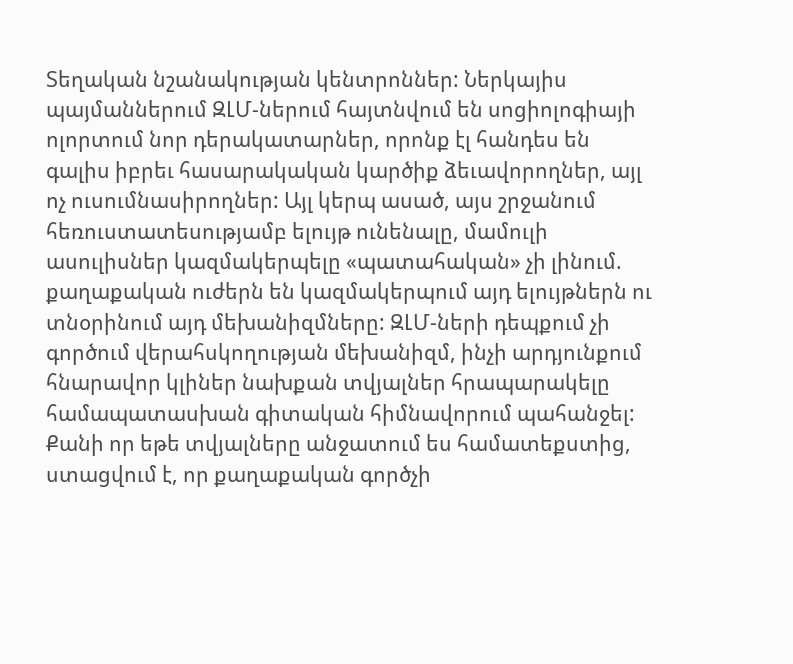Տեղական նշանակության կենտրոններ: Ներկայիս պայմաններում ԶԼՄ-ներում հայտնվում են սոցիոլոգիայի ոլորտում նոր դերակատարներ, որոնք էլ հանդես են գալիս իբրեւ հասարակական կարծիք ձեւավորողներ, այլ ոչ ուսումնասիրողներ: Այլ կերպ ասած, այս շրջանում հեռուստատեսությամբ ելույթ ունենալը, մամուլի ասուլիսներ կազմակերպելը «պատահական» չի լինում. քաղաքական ուժերն են կազմակերպում այդ ելույթներն ու տնօրինում այդ մեխանիզմները: ԶԼՄ-ների դեպքում չի գործում վերահսկողության մեխանիզմ, ինչի արդյունքում հնարավոր կլիներ նախքան տվյալներ հրապարակելը համապատասխան գիտական հիմնավորում պահանջել: Քանի որ եթե տվյալները անջատում ես համատեքստից, ստացվում է, որ քաղաքական գործչի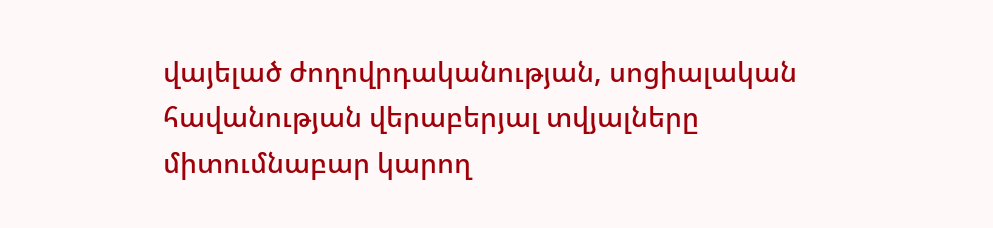վայելած ժողովրդականության, սոցիալական հավանության վերաբերյալ տվյալները միտումնաբար կարող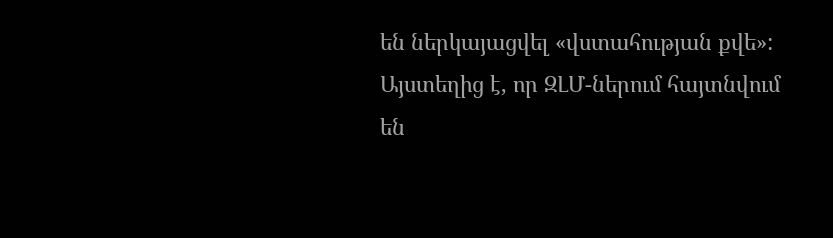են ներկայացվել «վստահության քվե»:
Այստեղից է, որ ԶԼՄ-ներում հայտնվում են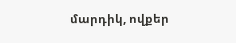մարդիկ, ովքեր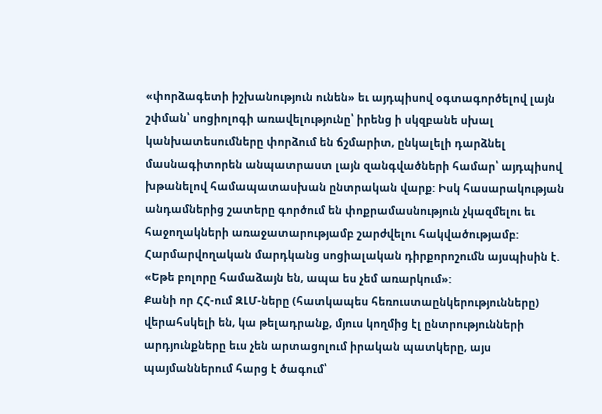«փորձագետի իշխանություն ունեն» եւ այդպիսով օգտագործելով լայն շփման՝ սոցիոլոգի առավելությունը՝ իրենց ի սկզբանե սխալ կանխատեսումները փորձում են ճշմարիտ, ընկալելի դարձնել մասնագիտորեն անպատրաստ լայն զանգվածների համար՝ այդպիսով խթանելով համապատասխան ընտրական վարք: Իսկ հասարակության անդամներից շատերը գործում են փոքրամասնություն չկազմելու եւ հաջողակների առաջատարությամբ շարժվելու հակվածությամբ: Հարմարվողական մարդկանց սոցիալական դիրքորոշումն այսպիսին է. «Եթե բոլորը համաձայն են, ապա ես չեմ առարկում»:
Քանի որ ՀՀ-ում ԶԼՄ-ները (հատկապես հեռուստաընկերությունները) վերահսկելի են, կա թելադրանք, մյուս կողմից էլ ընտրությունների արդյունքները եւս չեն արտացոլում իրական պատկերը, այս պայմաններում հարց է ծագում՝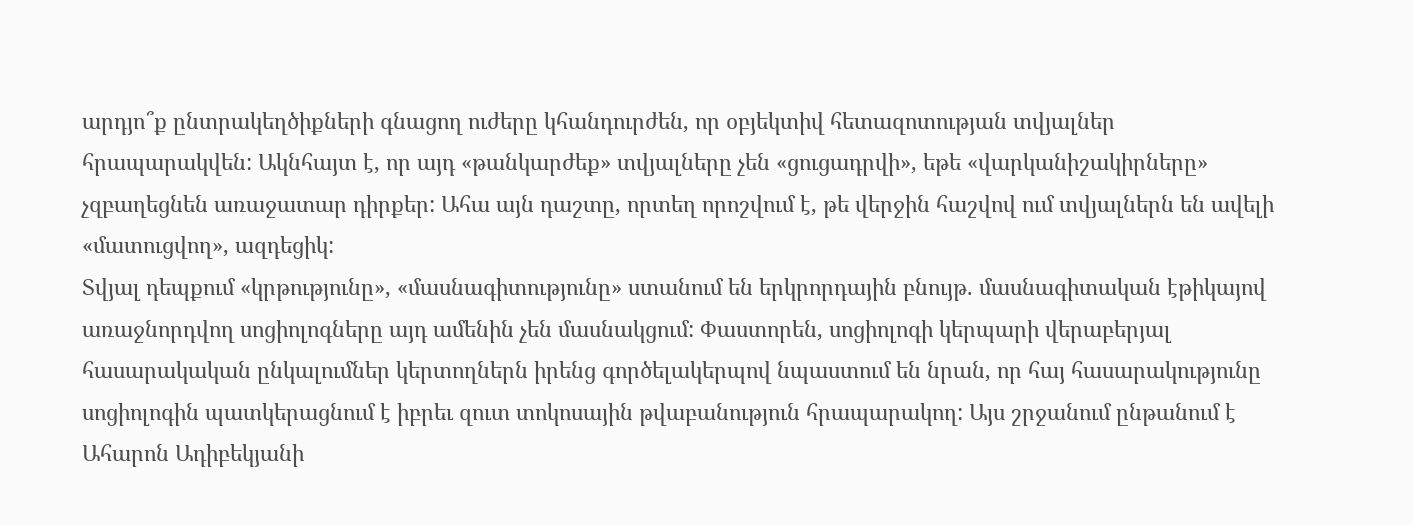արդյո՞ք ընտրակեղծիքների գնացող ուժերը կհանդուրժեն, որ օբյեկտիվ հետազոտության տվյալներ հրապարակվեն: Ակնհայտ է, որ այդ «թանկարժեք» տվյալները չեն «ցուցադրվի», եթե «վարկանիշակիրները» չզբաղեցնեն առաջատար դիրքեր: Ահա այն դաշտը, որտեղ որոշվում է, թե վերջին հաշվով ում տվյալներն են ավելի «մատուցվող», ազդեցիկ:
Տվյալ դեպքում «կրթությունը», «մասնագիտությունը» ստանում են երկրորդային բնույթ. մասնագիտական էթիկայով առաջնորդվող սոցիոլոգները այդ ամենին չեն մասնակցում: Փաստորեն, սոցիոլոգի կերպարի վերաբերյալ հասարակական ընկալումներ կերտողներն իրենց գործելակերպով նպաստում են նրան, որ հայ հասարակությունը սոցիոլոգին պատկերացնում է իբրեւ զուտ տոկոսային թվաբանություն հրապարակող: Այս շրջանում ընթանում է Ահարոն Ադիբեկյանի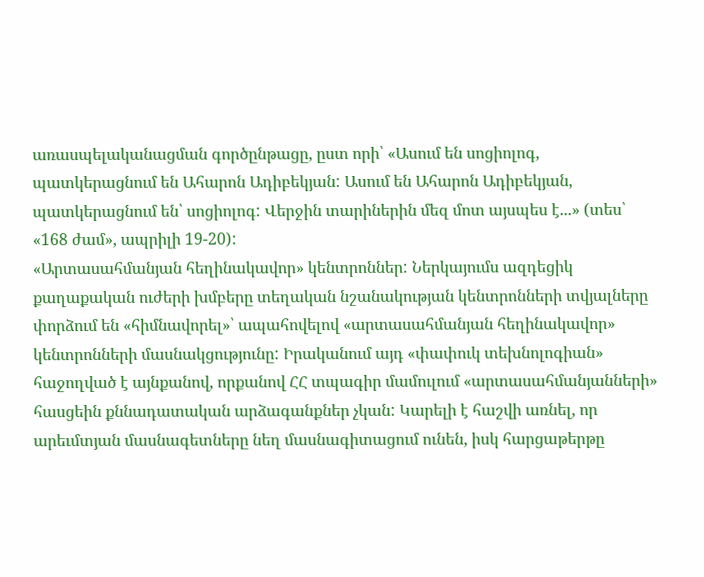առասպելականացման գործընթացը, ըստ որի՝ «Ասում են սոցիոլոգ, պատկերացնում են Ահարոն Ադիբեկյան: Ասում են Ահարոն Ադիբեկյան, պատկերացնում են՝ սոցիոլոգ: Վերջին տարիներին մեզ մոտ այսպես է...» (տես՝ «168 ժամ», ապրիլի 19-20):
«Արտասահմանյան հեղինակավոր» կենտրոններ: Ներկայումս ազդեցիկ քաղաքական ուժերի խմբերը տեղական նշանակության կենտրոնների տվյալները փորձում են «հիմնավորել»՝ ապահովելով «արտասահմանյան հեղինակավոր» կենտրոնների մասնակցությունը: Իրականում այդ «փափուկ տեխնոլոգիան» հաջողված է այնքանով, որքանով ՀՀ տպագիր մամուլում «արտասահմանյանների» հասցեին քննադատական արձագանքներ չկան: Կարելի է հաշվի առնել, որ արեւմտյան մասնագետները նեղ մասնագիտացում ունեն, իսկ հարցաթերթը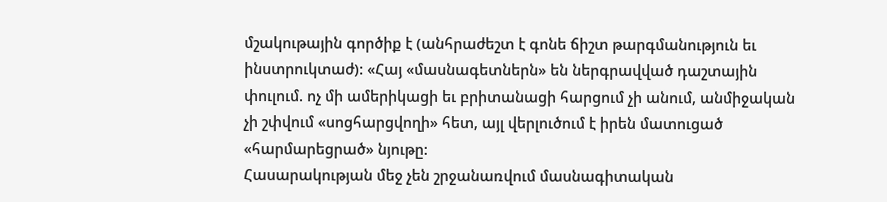մշակութային գործիք է (անհրաժեշտ է գոնե ճիշտ թարգմանություն եւ ինստրուկտաժ): «Հայ «մասնագետներն» են ներգրավված դաշտային փուլում. ոչ մի ամերիկացի եւ բրիտանացի հարցում չի անում, անմիջական չի շփվում «սոցհարցվողի» հետ, այլ վերլուծում է իրեն մատուցած «հարմարեցրած» նյութը:
Հասարակության մեջ չեն շրջանառվում մասնագիտական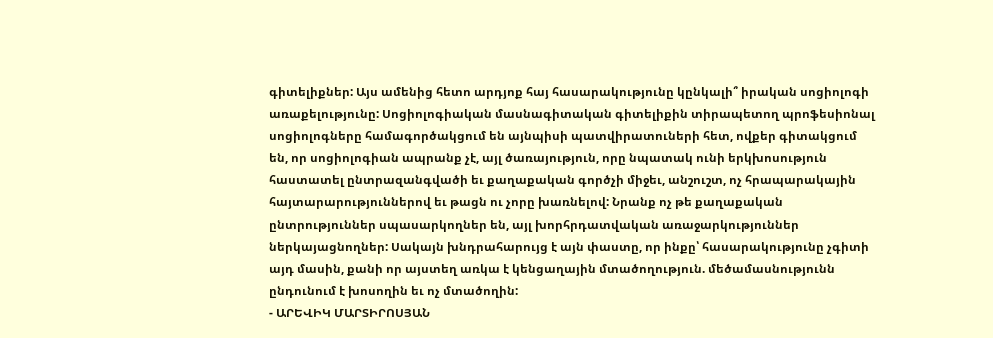գիտելիքներ: Այս ամենից հետո արդյոք հայ հասարակությունը կընկալի՞ իրական սոցիոլոգի առաքելությունը: Սոցիոլոգիական մասնագիտական գիտելիքին տիրապետող պրոֆեսիոնալ սոցիոլոգները համագործակցում են այնպիսի պատվիրատուների հետ, ովքեր գիտակցում են, որ սոցիոլոգիան ապրանք չէ, այլ ծառայություն, որը նպատակ ունի երկխոսություն հաստատել ընտրազանգվածի եւ քաղաքական գործչի միջեւ, անշուշտ, ոչ հրապարակային հայտարարություններով եւ թացն ու չորը խառնելով: Նրանք ոչ թե քաղաքական ընտրություններ սպասարկողներ են, այլ խորհրդատվական առաջարկություններ ներկայացնողներ: Սակայն խնդրահարույց է այն փաստը, որ ինքը՝ հասարակությունը չգիտի այդ մասին, քանի որ այստեղ առկա է կենցաղային մտածողություն. մեծամասնությունն ընդունում է խոսողին եւ ոչ մտածողին:
- ԱՐԵՎԻԿ ՄԱՐՏԻՐՈՍՅԱՆ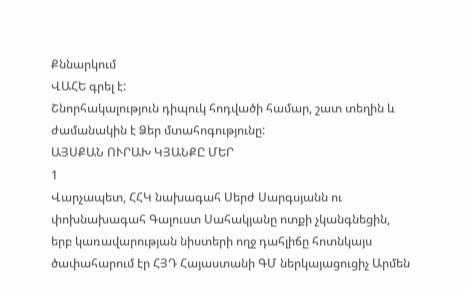Քննարկում
ՎԱՀԵ գրել է:
Շնորհակալություն դիպուկ հոդվածի համար, շատ տեղին և ժամանակին է Ձեր մտահոգությունը:
ԱՅՍՔԱՆ ՈՒՐԱԽ ԿՅԱՆՔԸ ՄԵՐ
1
Վարչապետ, ՀՀԿ նախագահ Սերժ Սարգսյանն ու փոխնախագահ Գալուստ Սահակյանը ոտքի չկանգնեցին, երբ կառավարության նիստերի ողջ դահլիճը հոտնկայս ծափահարում էր ՀՅԴ Հայաստանի ԳՄ ներկայացուցիչ Արմեն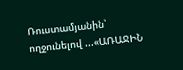Ռուստամյանին՝ ողջունելով ...«ԱՌԱՋԻՆ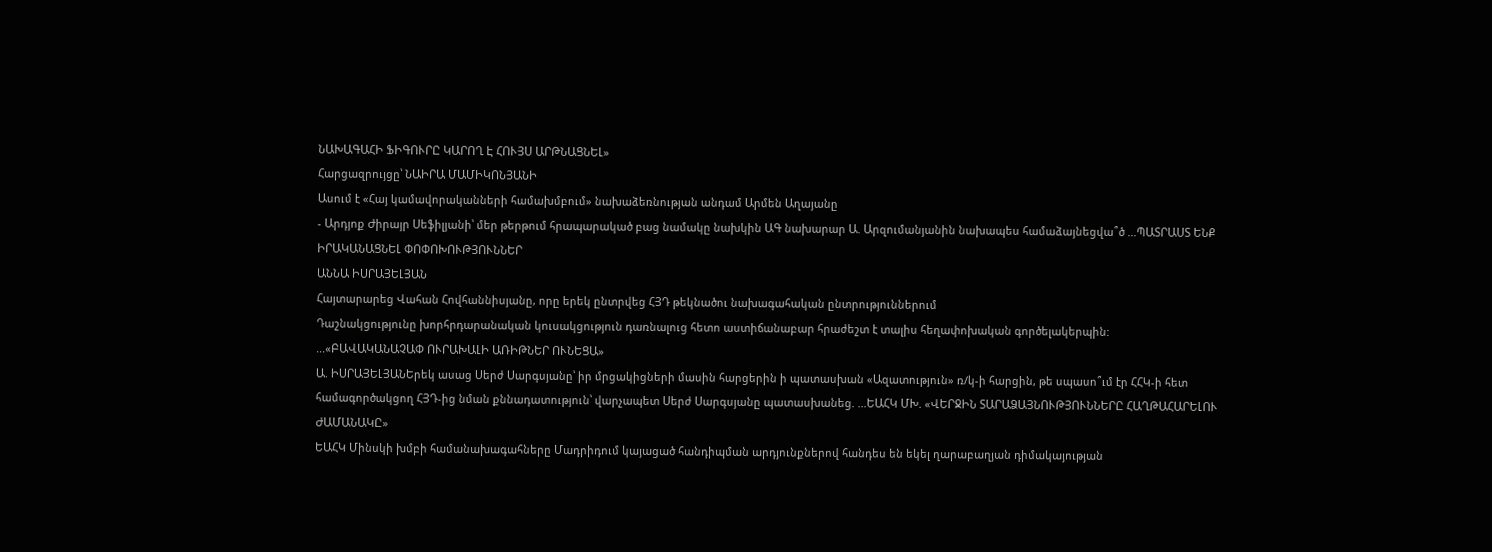ՆԱԽԱԳԱՀԻ ՖԻԳՈՒՐԸ ԿԱՐՈՂ Է ՀՈՒՅՍ ԱՐԹՆԱՑՆԵԼ»
Հարցազրույցը՝ ՆԱԻՐԱ ՄԱՄԻԿՈՆՅԱՆԻ
Ասում է «Հայ կամավորականների համախմբում» նախաձեռնության անդամ Արմեն Աղայանը
- Արդյոք Ժիրայր Սեֆիլյանի՝ մեր թերթում հրապարակած բաց նամակը նախկին ԱԳ նախարար Ա. Արզումանյանին նախապես համաձայնեցվա՞ծ ...ՊԱՏՐԱՍՏ ԵՆՔ ԻՐԱԿԱՆԱՑՆԵԼ ՓՈՓՈԽՈՒԹՅՈՒՆՆԵՐ
ԱՆՆԱ ԻՍՐԱՅԵԼՅԱՆ
Հայտարարեց Վահան Հովհաննիսյանը, որը երեկ ընտրվեց ՀՅԴ թեկնածու նախագահական ընտրություններում
Դաշնակցությունը խորհրդարանական կուսակցություն դառնալուց հետո աստիճանաբար հրաժեշտ է տալիս հեղափոխական գործելակերպին: ...«ԲԱՎԱԿԱՆԱՉԱՓ ՈՒՐԱԽԱԼԻ ԱՌԻԹՆԵՐ ՈՒՆԵՑԱ»
Ա. ԻՍՐԱՅԵԼՅԱՆԵրեկ ասաց Սերժ Սարգսյանը՝ իր մրցակիցների մասին հարցերին ի պատասխան «Ազատություն» ռ/կ-ի հարցին, թե սպասո՞ւմ էր ՀՀԿ-ի հետ համագործակցող ՀՅԴ-ից նման քննադատություն՝ վարչապետ Սերժ Սարգսյանը պատասխանեց. ...ԵԱՀԿ ՄԽ. «ՎԵՐՋԻՆ ՏԱՐԱՁԱՅՆՈՒԹՅՈՒՆՆԵՐԸ ՀԱՂԹԱՀԱՐԵԼՈՒ ԺԱՄԱՆԱԿԸ»
ԵԱՀԿ Մինսկի խմբի համանախագահները Մադրիդում կայացած հանդիպման արդյունքներով հանդես են եկել ղարաբաղյան դիմակայության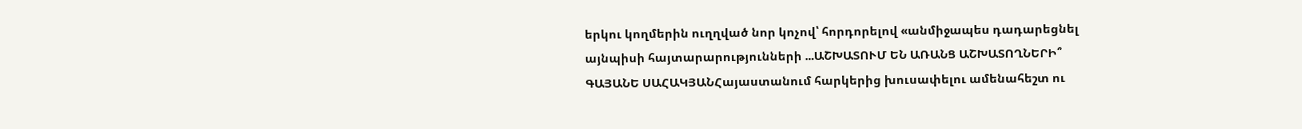երկու կողմերին ուղղված նոր կոչով՝ հորդորելով «անմիջապես դադարեցնել այնպիսի հայտարարությունների ...ԱՇԽԱՏՈՒՄ ԵՆ ԱՌԱՆՑ ԱՇԽԱՏՈՂՆԵՐԻ՞
ԳԱՅԱՆԵ ՍԱՀԱԿՅԱՆՀայաստանում հարկերից խուսափելու ամենահեշտ ու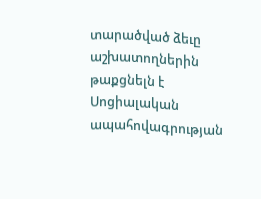տարածված ձեւը աշխատողներին թաքցնելն է Սոցիալական ապահովագրության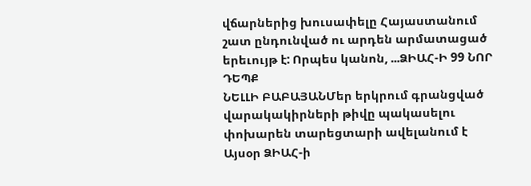վճարներից խուսափելը Հայաստանում շատ ընդունված ու արդեն արմատացած երեւույթ է: Որպես կանոն, ...ՁԻԱՀ-Ի 99 ՆՈՐ ԴԵՊՔ
ՆԵԼԼԻ ԲԱԲԱՅԱՆՄեր երկրում գրանցված վարակակիրների թիվը պակասելու փոխարեն տարեցտարի ավելանում է Այսօր ՁԻԱՀ-ի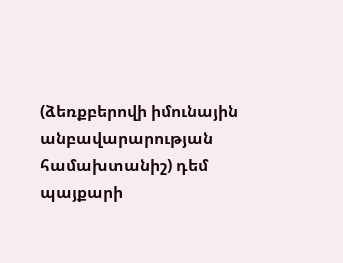(ձեռքբերովի իմունային անբավարարության համախտանիշ) դեմ պայքարի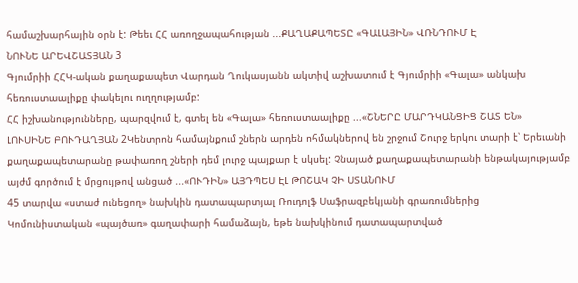համաշխարհային օրն է: Թեեւ ՀՀ առողջապահության ...ՔԱՂԱՔԱՊԵՏԸ «ԳԱԼԱՅԻՆ» ՎՌՆԴՈՒՄ Է
ՆՈՒՆԵ ԱՐԵՎՇԱՏՅԱՆ 3
Գյումրիի ՀՀԿ-ական քաղաքապետ Վարդան Ղուկասյանն ակտիվ աշխատում է Գյումրիի «Գալա» անկախ հեռուստաալիքը փակելու ուղղությամբ:
ՀՀ իշխանությունները, պարզվում է, գտել են «Գալա» հեռուստաալիքը ...«ՇՆԵՐԸ ՄԱՐԴԿԱՆՑԻՑ ՇԱՏ ԵՆ»
ԼՈՒՍԻՆԵ ԲՈՒԴԱՂՅԱՆ 2Կենտրոն համայնքում շներն արդեն ոհմակներով են շրջում Շուրջ երկու տարի է՝ Երեւանի քաղաքապետարանը թափառող շների դեմ լուրջ պայքար է սկսել: Չնայած քաղաքապետարանի ենթակայությամբ այժմ գործում է մրցույթով անցած ...«ՈՒԴԻՆ» ԱՅԴՊԵՍ ԷԼ ԹՈՇԱԿ ՉԻ ՍՏԱՆՈՒՄ
45 տարվա «ստաժ ունեցող» նախկին դատապարտյալ Ռուդոլֆ Սաֆրազբեկյանի գրառումներից
Կոմունիստական «պայծառ» գաղափարի համաձայն, եթե նախկինում դատապարտված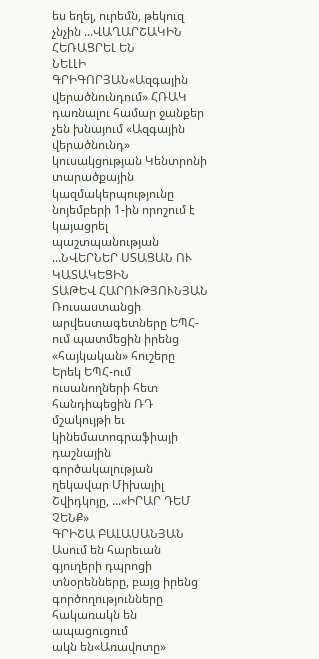ես եղել, ուրեմն, թեկուզ չնչին ...ՎԱՂԱՐՇԱԿԻՆ ՀԵՌԱՑՐԵԼ ԵՆ
ՆԵԼԼԻ ԳՐԻԳՈՐՅԱՆ«Ազգային վերածնունդում» ՀՌԱԿ դառնալու համար ջանքեր չեն խնայում «Ազգային վերածնունդ» կուսակցության Կենտրոնի տարածքային կազմակերպությունը նոյեմբերի 1-ին որոշում է կայացրել պաշտպանության ...ՆՎԵՐՆԵՐ ՍՏԱՑԱՆ ՈՒ ԿԱՏԱԿԵՑԻՆ
ՏԱԹԵՎ ՀԱՐՈՒԹՅՈՒՆՅԱՆ
Ռուսաստանցի արվեստագետները ԵՊՀ-ում պատմեցին իրենց «հայկական» հուշերը
Երեկ ԵՊՀ-ում ուսանողների հետ հանդիպեցին ՌԴ մշակույթի եւ կինեմատոգրաֆիայի դաշնային գործակալության ղեկավար Միխայիլ Շվիդկոյը, ...«ԻՐԱՐ ԴԵՄ ՉԵՆՔ»
ԳՐԻՇԱ ԲԱԼԱՍԱՆՅԱՆ
Ասում են հարեւան գյուղերի դպրոցի տնօրենները, բայց իրենց գործողությունները հակառակն են ապացուցում
ակն են«Առավոտը»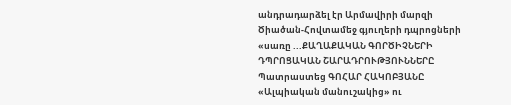անդրադարձել էր Արմավիրի մարզի Ծիածան-Հովտամեջ գյուղերի դպրոցների «սառը ...ՔԱՂԱՔԱԿԱՆ ԳՈՐԾԻՉՆԵՐԻ ԴՊՐՈՑԱԿԱՆ ՇԱՐԱԴՐՈՒԹՅՈՒՆՆԵՐԸ
Պատրաստեց ԳՈՀԱՐ ՀԱԿՈԲՅԱՆԸ
«Ալպիական մանուշակից» ու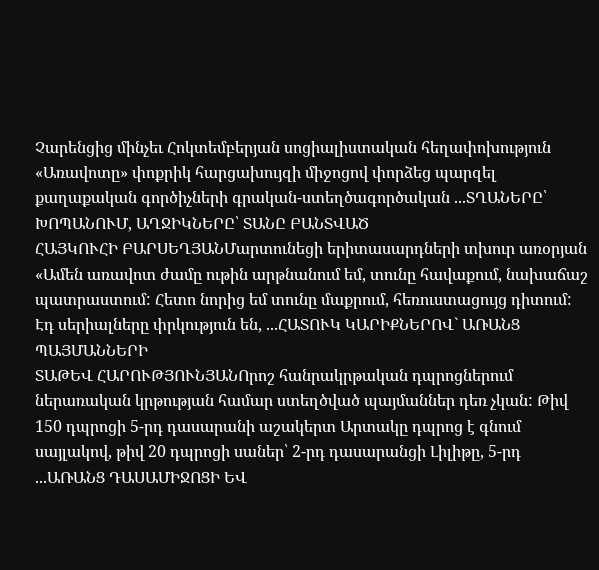Չարենցից մինչեւ Հոկտեմբերյան սոցիալիստական հեղափոխություն
«Առավոտը» փոքրիկ հարցախույզի միջոցով փորձեց պարզել քաղաքական գործիչների գրական-ստեղծագործական ...ՏՂԱՆԵՐԸ՝ ԽՈՊԱՆՈՒՄ, ԱՂՋԻԿՆԵՐԸ՝ ՏԱՆԸ ԲԱՆՏՎԱԾ
ՀԱՅԿՈՒՀԻ ԲԱՐՍԵՂՅԱՆՄարտունեցի երիտասարդների տխուր առօրյան «Ամեն առավոտ ժամը ութին արթնանում եմ, տունը հավաքում, նախաճաշ պատրաստում: Հետո նորից եմ տունը մաքրում, հեռուստացույց դիտում: Էդ սերիալները փրկություն են, ...ՀԱՏՈՒԿ ԿԱՐԻՔՆԵՐՈՎ` ԱՌԱՆՑ ՊԱՅՄԱՆՆԵՐԻ
ՏԱԹԵՎ ՀԱՐՈՒԹՅՈՒՆՅԱՆՈրոշ հանրակրթական դպրոցներում ներառական կրթության համար ստեղծված պայմաններ դեռ չկան: Թիվ 150 դպրոցի 5-րդ դասարանի աշակերտ Արտակը դպրոց է գնում սայլակով, թիվ 20 դպրոցի սաներ՝ 2-րդ դասարանցի Լիլիթը, 5-րդ ...ԱՌԱՆՑ ԴԱՍԱՄԻՋՈՑԻ ԵՎ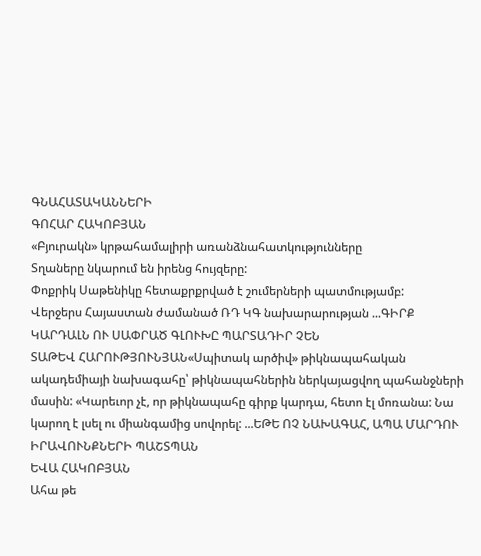ԳՆԱՀԱՏԱԿԱՆՆԵՐԻ
ԳՈՀԱՐ ՀԱԿՈԲՅԱՆ
«Բյուրակն» կրթահամալիրի առանձնահատկությունները
Տղաները նկարում են իրենց հույզերը:
Փոքրիկ Սաթենիկը հետաքրքրված է շումերների պատմությամբ:
Վերջերս Հայաստան ժամանած ՌԴ ԿԳ նախարարության ...ԳԻՐՔ ԿԱՐԴԱԼՆ ՈՒ ՍԱՓՐԱԾ ԳԼՈՒԽԸ ՊԱՐՏԱԴԻՐ ՉԵՆ
ՏԱԹԵՎ ՀԱՐՈՒԹՅՈՒՆՅԱՆ«Սպիտակ արծիվ» թիկնապահական ակադեմիայի նախագահը՝ թիկնապահներին ներկայացվող պահանջների մասին: «Կարեւոր չէ, որ թիկնապահը գիրք կարդա, հետո էլ մոռանա: Նա կարող է լսել ու միանգամից սովորել: ...ԵԹԵ ՈՉ ՆԱԽԱԳԱՀ, ԱՊԱ ՄԱՐԴՈՒ ԻՐԱՎՈՒՆՔՆԵՐԻ ՊԱՇՏՊԱՆ
ԵՎԱ ՀԱԿՈԲՅԱՆ
Ահա թե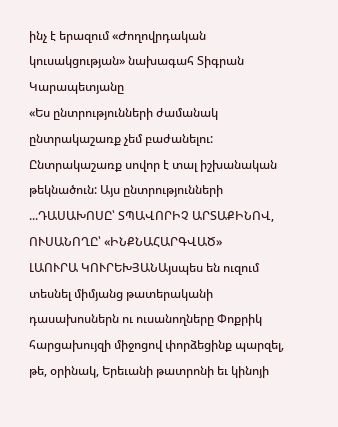ինչ է երազում «Ժողովրդական կուսակցության» նախագահ Տիգրան Կարապետյանը
«Ես ընտրությունների ժամանակ ընտրակաշառք չեմ բաժանելու: Ընտրակաշառք սովոր է տալ իշխանական թեկնածուն: Այս ընտրությունների ...ԴԱՍԱԽՈՍԸ՝ ՏՊԱՎՈՐԻՉ ԱՐՏԱՔԻՆՈՎ, ՈՒՍԱՆՈՂԸ՝ «ԻՆՔՆԱՀԱՐԳՎԱԾ»
ԼԱՈՒՐԱ ԿՈՒՐԵԽՅԱՆԱյսպես են ուզում տեսնել միմյանց թատերականի դասախոսներն ու ուսանողները Փոքրիկ հարցախույզի միջոցով փորձեցինք պարզել, թե, օրինակ, Երեւանի թատրոնի եւ կինոյի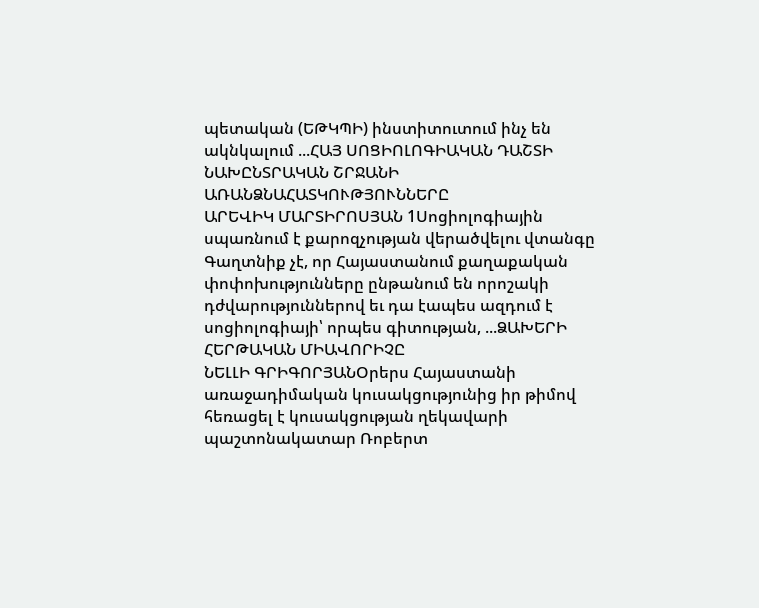պետական (ԵԹԿՊԻ) ինստիտուտում ինչ են ակնկալում ...ՀԱՅ ՍՈՑԻՈԼՈԳԻԱԿԱՆ ԴԱՇՏԻ ՆԱԽԸՆՏՐԱԿԱՆ ՇՐՋԱՆԻ ԱՌԱՆՁՆԱՀԱՏԿՈՒԹՅՈՒՆՆԵՐԸ
ԱՐԵՎԻԿ ՄԱՐՏԻՐՈՍՅԱՆ 1Սոցիոլոգիային սպառնում է քարոզչության վերածվելու վտանգը Գաղտնիք չէ, որ Հայաստանում քաղաքական փոփոխությունները ընթանում են որոշակի դժվարություններով եւ դա էապես ազդում է սոցիոլոգիայի՝ որպես գիտության, ...ՁԱԽԵՐԻ ՀԵՐԹԱԿԱՆ ՄԻԱՎՈՐԻՉԸ
ՆԵԼԼԻ ԳՐԻԳՈՐՅԱՆՕրերս Հայաստանի առաջադիմական կուսակցությունից իր թիմով հեռացել է կուսակցության ղեկավարի պաշտոնակատար Ռոբերտ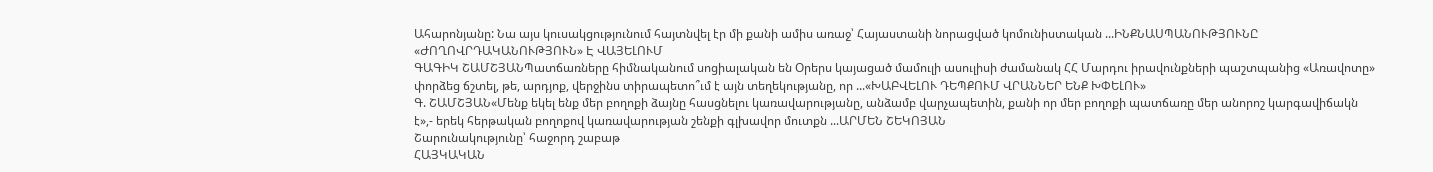Ահարոնյանը: Նա այս կուսակցությունում հայտնվել էր մի քանի ամիս առաջ՝ Հայաստանի նորացված կոմունիստական ...ԻՆՔՆԱՍՊԱՆՈՒԹՅՈՒՆԸ «ԺՈՂՈՎՐԴԱԿԱՆՈՒԹՅՈՒՆ» Է ՎԱՅԵԼՈՒՄ
ԳԱԳԻԿ ՇԱՄՇՅԱՆՊատճառները հիմնականում սոցիալական են Օրերս կայացած մամուլի ասուլիսի ժամանակ ՀՀ Մարդու իրավունքների պաշտպանից «Առավոտը» փորձեց ճշտել, թե, արդյոք, վերջինս տիրապետո՞ւմ է այն տեղեկությանը, որ ...«ԽԱԲՎԵԼՈՒ ԴԵՊՔՈՒՄ ՎՐԱՆՆԵՐ ԵՆՔ ԽՓԵԼՈՒ»
Գ. ՇԱՄՇՅԱՆ«Մենք եկել ենք մեր բողոքի ձայնը հասցնելու կառավարությանը, անձամբ վարչապետին, քանի որ մեր բողոքի պատճառը մեր անորոշ կարգավիճակն է»,- երեկ հերթական բողոքով կառավարության շենքի գլխավոր մուտքն ...ԱՐՄԵՆ ՇԵԿՈՅԱՆ
Շարունակությունը՝ հաջորդ շաբաթ
ՀԱՅԿԱԿԱՆ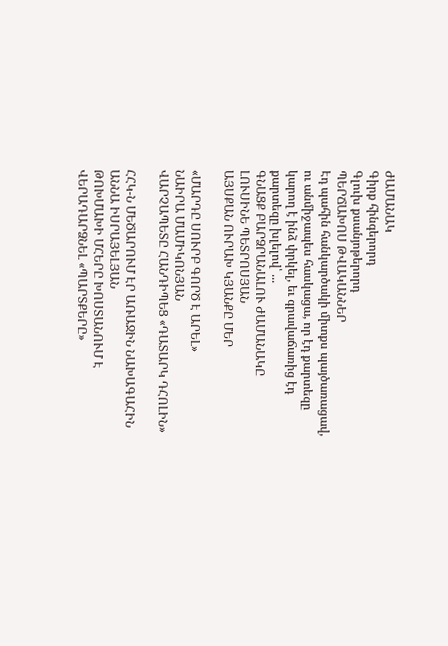ԺԱՄԱՆԱԿ
Գիրք հինգերորդ
Գլուխ քսանյոթերորդ
ՊԵՐՃԱԽՈՍ ԹՎԱԿԱՆՆԵՐ
Էդ պահին հանկարծակի միտքս պայծառացավ, ու անմիջապես հասկացա, որ էդ քարտեզը կարող է ինձ փրկել, եւ գրավաճառից էդ քարտեզը խլելով՝ ...
ԳՆԱՑՔ ԲԱՐՁՐԱՆԱԼՈՒ ԺԱՄԱՆԱԿԸ
ԼՈՒՍԻՆԵ ՊԵՏՐՈՍՅԱՆ
ԱՅՍՔԱՆ ՈՒՐԱԽ ԿՅԱՆՔԸ ՄԵՐ

«ՄԱՐԴԸ ՍՈՒՐԲ ԳՈՐԾ Է ԱՐԵԼ»
ՆԱԻՐԱ ՄԱՄԻԿՈՆՅԱՆ
ՎԱՐՉԱՊԵՏԸ ՀԱՆԴԻՊԵՑ «ԴԱՏԱՐԿ ԴՀՈԼԻՆ»

ՀՀԿ-Ն ՄԵԾԱՐՈՒՄ ԷՐ ԱՌԱՋԻՆ ՆԱԽԱԳԱՀԻՆ
ԱՆՆԱ ԻՍՐԱՅԵԼՅԱՆ
ԹՈԽՄԱԽԻ ՄՀԵՐԸ ԽՈՍՏԱՆՈՒՄ Է ՎԵՐԱԴԱՐՁՆԵԼ «ՊԱՐՏՔԵՐԸ»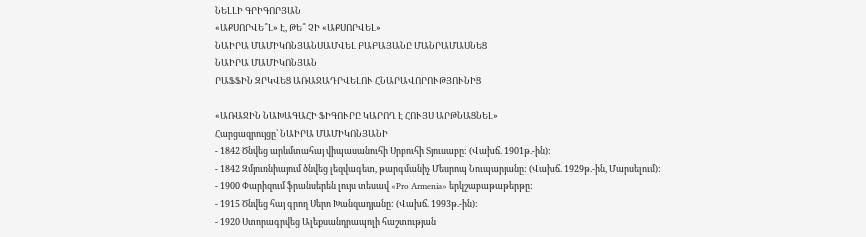ՆԵԼԼԻ ԳՐԻԳՈՐՅԱՆ
«ԱՔՍՈՐՎԵ՞Լ» Է, ԹԵ՞ ՉԻ «ԱՔՍՈՐՎԵԼ»
ՆԱԻՐԱ ՄԱՄԻԿՈՆՅԱՆՍԱՄՎԵԼ ԲԱԲԱՅԱՆԸ ՄԱՆՐԱՄԱՍՆԵՑ
ՆԱԻՐԱ ՄԱՄԻԿՈՆՅԱՆ
ՐԱՖՖԻՆ ԶՐԿՎԵՑ ԱՌԱՋԱԴՐՎԵԼՈՒ ՀՆԱՐԱՎՈՐՈՒԹՅՈՒՆԻՑ

«ԱՌԱՋԻՆ ՆԱԽԱԳԱՀԻ ՖԻԳՈՒՐԸ ԿԱՐՈՂ Է ՀՈՒՅՍ ԱՐԹՆԱՑՆԵԼ»
Հարցազրույցը՝ ՆԱԻՐԱ ՄԱՄԻԿՈՆՅԱՆԻ
- 1842 Ծնվեց արևմտահայ վիպասանուհի Սրբուհի Տյուսաբը: (Վախճ. 1901թ.-ին):
- 1842 Զմյուռնիայում ծնվեց լեզվագետ, թարգմանիչ Մեսրոպ Նուպարյանը: (Վախճ. 1929թ.-ին, Մարսելում):
- 1900 Փարիզում ֆրանսերեն լույս տեսավ «Pro Armenia» երկշաբաթաթերթը:
- 1915 Ծնվեց հայ գրող Սերո Խանզադյանը: (Վախճ. 1993թ.-ին):
- 1920 Ստորագրվեց Ալեքսանդրապոլի հաշտության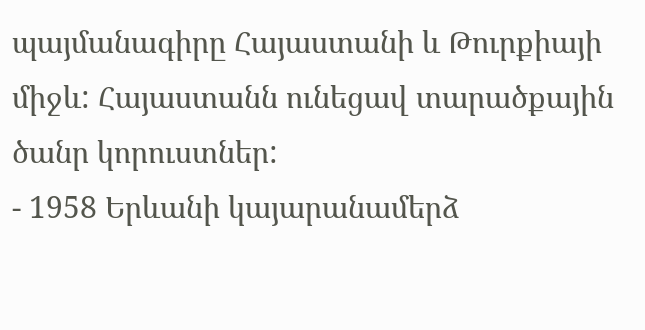պայմանագիրը Հայաստանի և Թուրքիայի միջև: Հայաստանն ունեցավ տարածքային ծանր կորուստներ:
- 1958 Երևանի կայարանամերձ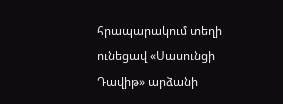հրապարակում տեղի ունեցավ «Սասունցի Դավիթ» արձանի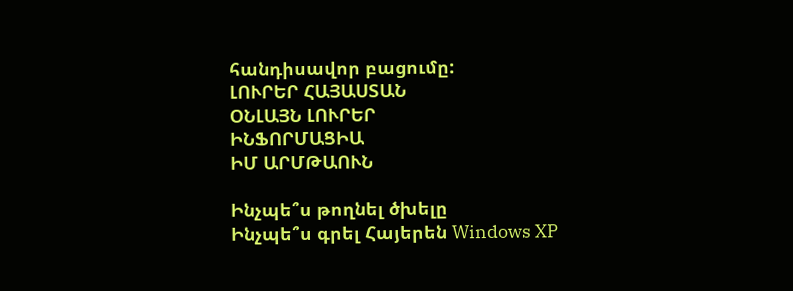հանդիսավոր բացումը:
ԼՈՒՐԵՐ ՀԱՅԱՍՏԱՆ
ՕՆԼԱՅՆ ԼՈՒՐԵՐ
ԻՆՖՈՐՄԱՑԻԱ
ԻՄ ԱՐՄԹԱՈՒՆ

Ինչպե՞ս թողնել ծխելը
Ինչպե՞ս գրել Հայերեն Windows XP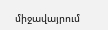միջավայրում